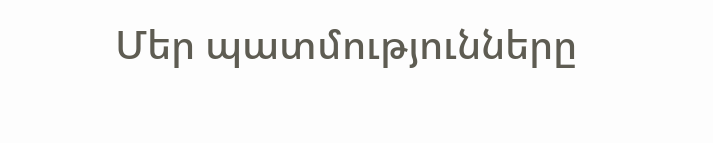Մեր պատմությունները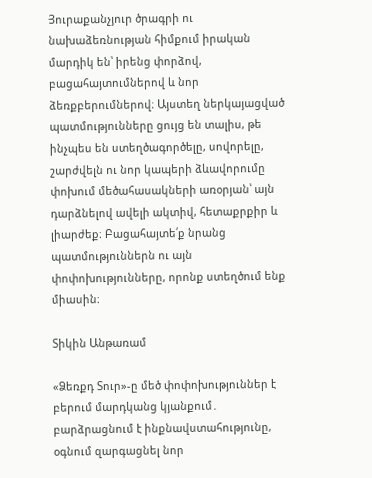Յուրաքանչյուր ծրագրի ու նախաձեռնության հիմքում իրական մարդիկ են՝ իրենց փորձով, բացահայտումներով և նոր ձեռքբերումներով։ Այստեղ ներկայացված պատմությունները ցույց են տալիս, թե ինչպես են ստեղծագործելը, սովորելը, շարժվելն ու նոր կապերի ձևավորումը փոխում մեծահասակների առօրյան՝ այն դարձնելով ավելի ակտիվ, հետաքրքիր և լիարժեք։ Բացահայտե՛ք նրանց պատմություններն ու այն փոփոխությունները, որոնք ստեղծում ենք միասին։

Տիկին Անթառամ

«Ձեռքդ Տուր»-ը մեծ փոփոխություններ է բերում մարդկանց կյանքում․ բարձրացնում է ինքնավստահությունը, օգնում զարգացնել նոր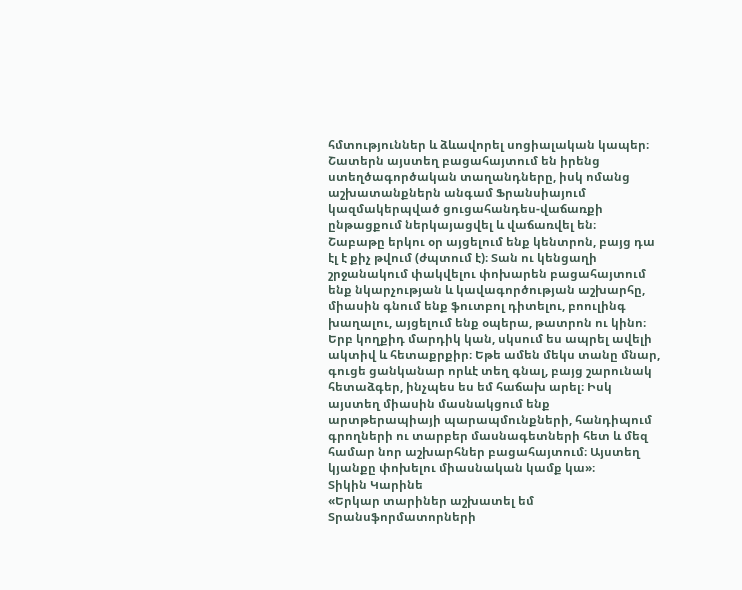հմտություններ և ձևավորել սոցիալական կապեր։ Շատերն այստեղ բացահայտում են իրենց ստեղծագործական տաղանդները, իսկ ոմանց աշխատանքներն անգամ Ֆրանսիայում կազմակերպված ցուցահանդես-վաճառքի ընթացքում ներկայացվել և վաճառվել են։
Շաբաթը երկու օր այցելում ենք կենտրոն, բայց դա էլ է քիչ թվում (ժպտում է)։ Տան ու կենցաղի շրջանակում փակվելու փոխարեն բացահայտում ենք նկարչության և կավագործության աշխարհը, միասին գնում ենք ֆուտբոլ դիտելու, բոուլինգ խաղալու, այցելում ենք օպերա, թատրոն ու կինո։
Երբ կողքիդ մարդիկ կան, սկսում ես ապրել ավելի ակտիվ և հետաքրքիր։ Եթե ամեն մեկս տանը մնար, գուցե ցանկանար որևէ տեղ գնալ, բայց շարունակ հետաձգեր, ինչպես ես եմ հաճախ արել։ Իսկ այստեղ միասին մասնակցում ենք արտթերապիայի պարապմունքների, հանդիպում գրողների ու տարբեր մասնագետների հետ և մեզ համար նոր աշխարհներ բացահայտում։ Այստեղ կյանքը փոխելու միասնական կամք կա»։
Տիկին Կարինե
«Երկար տարիներ աշխատել եմ Տրանսֆորմատորների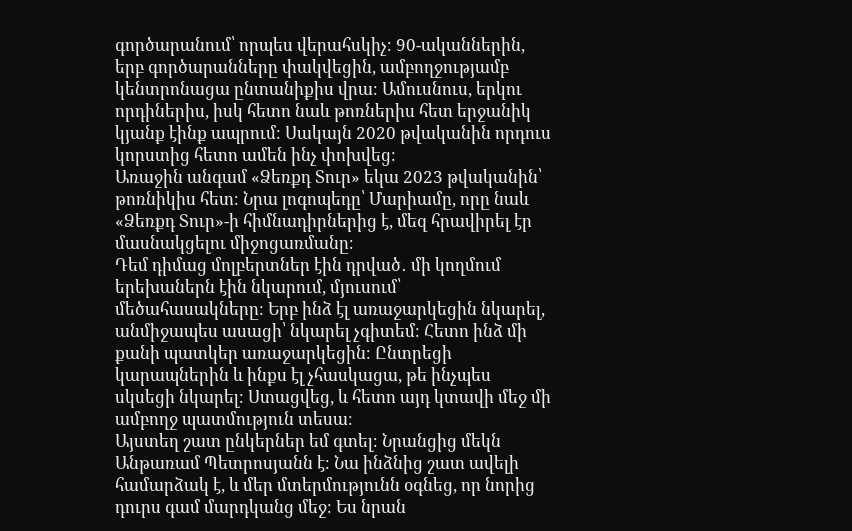գործարանում՝ որպես վերահսկիչ։ 90-ականներին, երբ գործարանները փակվեցին, ամբողջությամբ կենտրոնացա ընտանիքիս վրա։ Ամուսնուս, երկու որդիներիս, իսկ հետո նաև թոռներիս հետ երջանիկ կյանք էինք ապրում։ Սակայն 2020 թվականին որդուս կորստից հետո ամեն ինչ փոխվեց։
Առաջին անգամ «Ձեռքդ Տուր» եկա 2023 թվականին՝ թոռնիկիս հետ։ Նրա լոգոպեդը՝ Մարիամը, որը նաև «Ձեռքդ Տուր»-ի հիմնադիրներից է, մեզ հրավիրել էր մասնակցելու միջոցառմանը։
Դեմ դիմաց մոլբերտներ էին դրված․ մի կողմում երեխաներն էին նկարում, մյուսում՝ մեծահասակները։ Երբ ինձ էլ առաջարկեցին նկարել, անմիջապես ասացի՝ նկարել չգիտեմ։ Հետո ինձ մի քանի պատկեր առաջարկեցին։ Ընտրեցի կարապներին և ինքս էլ չհասկացա, թե ինչպես սկսեցի նկարել։ Ստացվեց, և հետո այդ կտավի մեջ մի ամբողջ պատմություն տեսա։
Այստեղ շատ ընկերներ եմ գտել։ Նրանցից մեկն Անթառամ Պետրոսյանն է։ Նա ինձնից շատ ավելի համարձակ է, և մեր մտերմությունն օգնեց, որ նորից դուրս գամ մարդկանց մեջ։ Ես նրան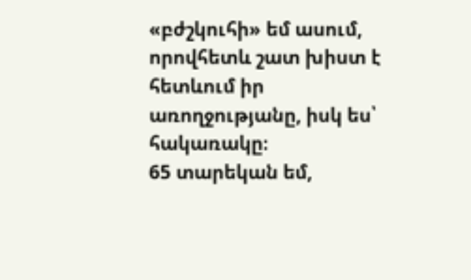«բժշկուհի» եմ ասում, որովհետև շատ խիստ է հետևում իր առողջությանը, իսկ ես՝ հակառակը։
65 տարեկան եմ,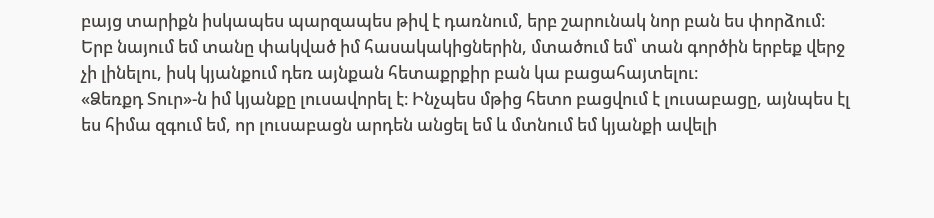բայց տարիքն իսկապես պարզապես թիվ է դառնում, երբ շարունակ նոր բան ես փորձում։ Երբ նայում եմ տանը փակված իմ հասակակիցներին, մտածում եմ՝ տան գործին երբեք վերջ չի լինելու, իսկ կյանքում դեռ այնքան հետաքրքիր բան կա բացահայտելու։
«Ձեռքդ Տուր»-ն իմ կյանքը լուսավորել է։ Ինչպես մթից հետո բացվում է լուսաբացը, այնպես էլ ես հիմա զգում եմ, որ լուսաբացն արդեն անցել եմ և մտնում եմ կյանքի ավելի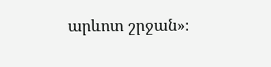արևոտ շրջան»։